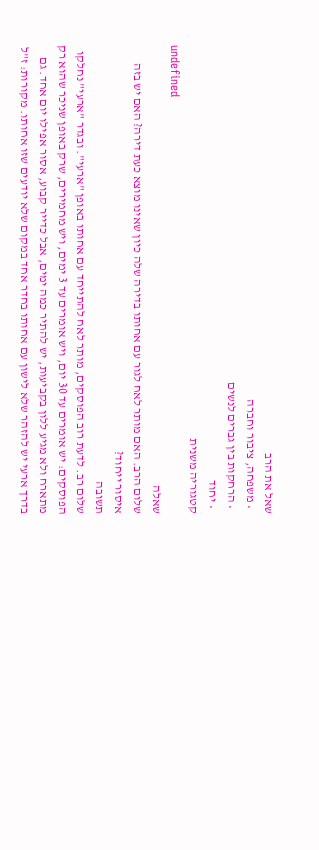שאל את הרב
  • משפחה, ציבור וחברה
  • הרחקות בין גברים לנשים
  • יחוד
קטגוריה משנית
undefined
שאלה
שלום הרב. האם מותר לאח לגור עם אחותו בדירה שלה כיון שאינו מוצא כעת דירה? האם יש בזה איסור ייחוד?
תשובה
שלום רב. לדעת רוב הפוסקים, מותר לאח להתייחד עם אחותו באופן "ארעי". ובגדר "ארעי" נחלקו הפוסקים: יש אומרים עד 30 יום, ויש אומרים עד 3 ימים, ויש מחמירים, שרק באופן שניכר שהוא רק מתארח ולא מגיע ללון בקביעות, יש להתיר כמה ימים, אבל כדייר קבוע, אסור אפילו יום אחד. גם בדרך ארעי יש להזהר שלא לישון עם אחותו בחדר אחד במקום שלא יודעים שזו אחותו. מקורות: ז"ל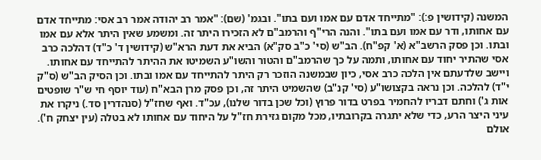המשנה (קידושין פ:): "מתייחד אדם עם אמו ועם בתו". ובגמ' (שם): "אמר רב יהודה אמר רב אסי: מתייחד אדם עם אחותו, ודר עם אמו ועם בתו". והנה הרי"ף והרמב"ם לא הזכירו היתר זה. ומשמע שאין היתר אלא עם אמו ובתו. וכן פסק הרשב"א (א' קפ"ח). הב"ש (סי' כ"ב סק"א) הביא את דעת הרא"ש (קידושין ד' כ"ד) דהלכה כרב אסי שהתיר יחוד עם אחותו, ותמה על כך שהרמב"ם והטור והשו"ע השמיטו את ההיתר להתייחד עם אחותו. ויישב שלדעתם אין הלכה כרב אסי, כיון שבמשנה הוזכר רק היתר להתייחד עם אמו ובתו. וכן הסיק הב"ש (ס"ק י"ד) להלכה. וכן נראה בקצושו"ע (סי' קנ"ב) שהשמיט היתר זה, וכן פסק מרן הבא"ח (עוד יוסף חי ש"ר שופטים אות ג') וחתם דבריו להחמיר בפרט בדור פרוץ (וכל שכן בדור שלנו), עכ"ד. ואף שחז"ל (סנהדרין סד.) ניקרו את עיני היצר הרע, כדי שלא יתגרה בקרובתיו, מכל מקום גזירת חז"ל על היחוד עם אחותו לא בטלה (עין יצחק ח'). אולם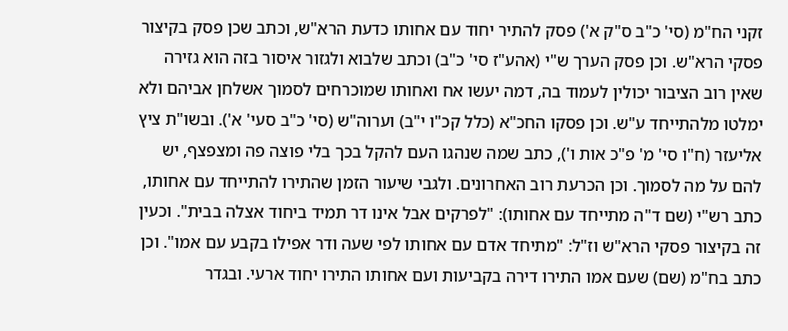זקני הח"מ (סי' כ"ב ס"ק א') פסק להתיר יחוד עם אחותו כדעת הרא"ש, וכתב שכן פסק בקיצור פסקי הרא"ש. וכן פסק הערך ש"י (אהע"ז סי' כ"ב) וכתב שלבוא ולגזור איסור בזה הוא גזירה שאין רוב הציבור יכולין לעמוד בה, דמה יעשו אח ואחותו שמוכרחים לסמוך אשלחן אביהם ולא ימלטו מלהתייחד ע"ש. וכן פסקו החכ"א (כלל קכ"ו י"ב) וערוה"ש (סי' כ"ב סעי' א'). ובשו"ת ציץ אליעזר (ח"ו סי' מ' פ"כ אות ו'), כתב שמה שנהגו העם להקל בכך בלי פוצה פה ומצפצף, יש להם על מה לסמוך. וכן הכרעת רוב האחרונים. ולגבי שיעור הזמן שהתירו להתייחד עם אחותו, כתב רש"י (שם ד"ה מתייחד עם אחותו): "לפרקים אבל אינו דר תמיד ביחוד אצלה בבית". וכעין זה בקיצור פסקי הרא"ש וז"ל: "מתיחד אדם עם אחותו לפי שעה ודר אפילו בקבע עם אמו". וכן כתב בח"מ (שם) שעם אמו התירו דירה בקביעות ועם אחותו התירו יחוד ארעי. ובגדר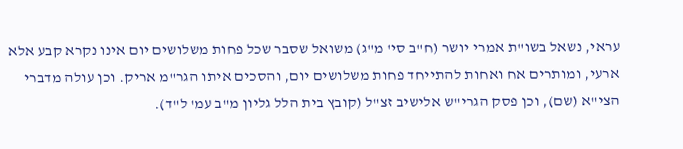עראי, נשאל בשו"ת אמרי יושר (ח"ב סי' מ"ג) משואל שסבר שכל פחות משלושים יום אינו נקרא קבע אלא ארעי, ומותרים אח ואחות להתייחד פחות משלושים יום, והסכים איתו הגר"מ אריק. וכן עולה מדברי הצי"א (שם), וכן פסק הגרי"ש אלישיב זצ"ל (קובץ בית הלל גליון מ"ב עמ' ל"ד).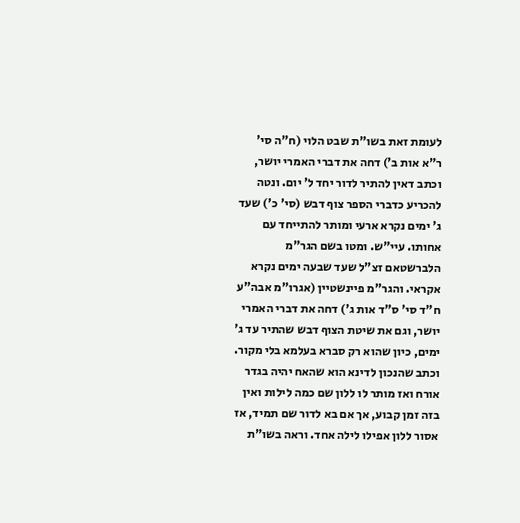לעומת זאת בשו"ת שבט הלוי (ח"ה סי' ר"א אות ב') דחה את דברי האמרי יושר, וכתב דאין להתיר לדור יחד ל' יום. ונטה להכריע כדברי הספר צוף דבש (סי' כ') שעד ג' ימים נקרא ארעי ומותר להתייחד עם אחותו. עיי"ש. ומטו בשם הגר"מ הלברשטאם זצ"ל שעד שבעה ימים נקרא אקראי. והגר"מ פיינשטיין (אגרו"מ אבה"ע ח"ד סי' ס"ד אות ג') דחה את דברי האמרי יושר, וגם את שיטת הצוף דבש שהתיר עד ג' ימים, כיון שהוא רק סברא בעלמא בלי מקור. וכתב שהנכון לדינא הוא שהאח יהיה בגדר אורח ואז מותר לו ללון שם כמה לילות ואין בזה זמן קבוע, אך אם בא לדור שם תמיד, אז אסור ללון אפילו לילה אחד. וראה בשו"ת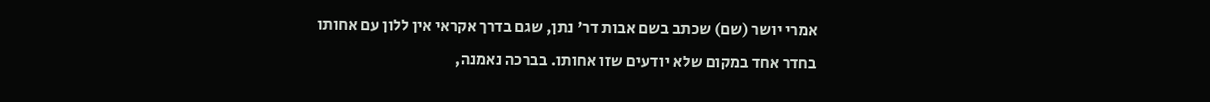אמרי יושר (שם) שכתב בשם אבות דר' נתן, שגם בדרך אקראי אין ללון עם אחותו בחדר אחד במקום שלא יודעים שזו אחותו. בברכה נאמנה,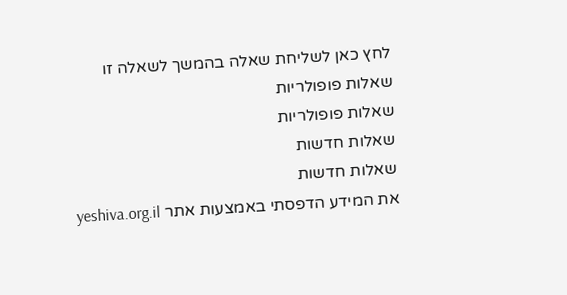לחץ כאן לשליחת שאלה בהמשך לשאלה זו
שאלות פופולריות
שאלות פופולריות
שאלות חדשות
שאלות חדשות
את המידע הדפסתי באמצעות אתר yeshiva.org.il